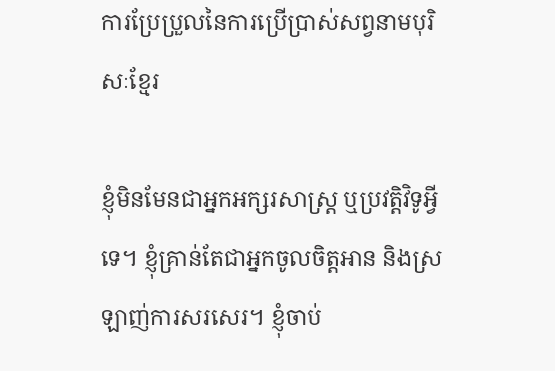ការប្រែប្រួលនៃការប្រើប្រាស់សព្វនាមបុរិសៈខ្មែរ

ខ្ញុំមិនមែនជាអ្នកអក្សរសាស្ត្រ ឬប្រវតិ្តវិទូអ្វីទេ។ ខ្ញុំគ្រាន់តែជាអ្នកចូលចិត្តអាន និងស្រឡាញ់ការសរសេរ។ ខ្ញុំចាប់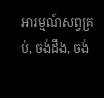អារម្មណ៍សព្វគ្រប់, ចង់ដឹង, ចង់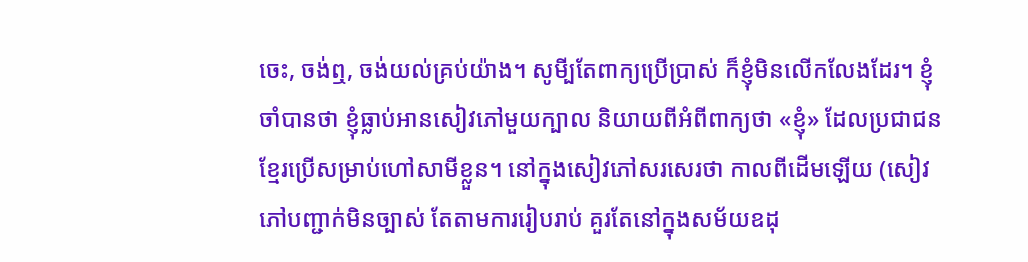ចេះ, ចង់ឮ, ចង់យល់គ្រប់យ៉ាង។ សូមី្បតែពាក្យប្រើប្រាស់ ក៏ខ្ញុំមិនលើកលែងដែរ។ ខ្ញុំចាំបានថា ខ្ញុំធ្លាប់អានសៀវភៅមួយក្បាល និយាយពីអំពីពាក្យថា «ខ្ញុំ» ដែលប្រជាជនខ្មែរប្រើសម្រាប់ហៅសាមីខ្លួន។ នៅក្នុងសៀវភៅសរសេរថា កាលពីដើមឡើយ (សៀវភៅបញ្ជាក់មិនច្បាស់ តែតាមការរៀបរាប់ គួរតែនៅក្នុងសម័យឧដុ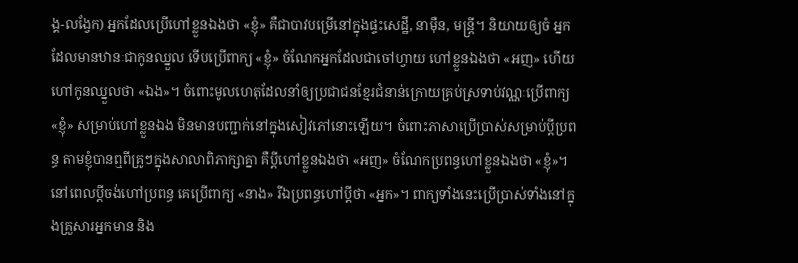ង្គ-លង្វែក) អ្នកដែលប្រើហៅខ្លួនឯងថា «ខ្ញុំ» គឺជាបាវបម្រើនៅក្នុងផ្ទះសេដ្ឋី, នាម៉ឺន, មន្ត្រី។ និយាយឲ្យចំ អ្នកដែលមានឋានៈជាកូនឈ្នួល ទើបប្រើពាក្យ «ខ្ញុំ» ចំណែកអ្នកដែលជាចៅហ្វាយ ហៅខ្លួនឯងថា «អញ» ហើយហៅកូនឈ្នួលថា «ឯង»។ ចំពោះមូលហេតុដែលនាំឲ្យប្រជាជនខ្មែរជំនាន់ក្រោយគ្រប់ស្រទាប់វណ្ណៈប្រើពាក្យ «ខ្ញុំ» សម្រាប់ហៅខ្លួនឯង មិនមានបញ្ជាក់នៅក្នុងសៀវភៅនោះឡើយ។ ចំពោះភាសាប្រើប្រាស់សម្រាប់ប្តីប្រពន្ធ តាមខ្ញុំបានឮពីគ្រូៗក្នុងសាលាពិភាក្សាគ្នា គឺប្តីហៅខ្លួនឯងថា «អញ» ចំណែកប្រពន្ធហៅខ្លួនឯងថា «ខ្ញុំ»។ នៅពេលប្តីចង់ហៅប្រពន្ធ គេប្រើពាក្យ «នាង» រីឯប្រពន្ធហៅប្តីថា «អ្នក»។ ពាក្យទាំងនេះប្រើប្រាស់ទាំងនៅក្នុងគ្រួសារអ្នកមាន និង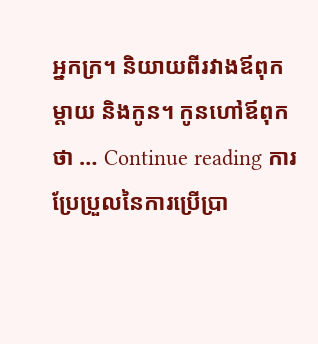អ្នកក្រ។ និយាយពីរវាងឪពុកម្តាយ និងកូន។ កូនហៅឪពុកថា … Continue reading ការប្រែប្រួលនៃការប្រើប្រា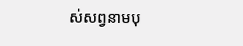ស់សព្វនាមបុ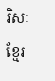រិសៈខ្មែរ